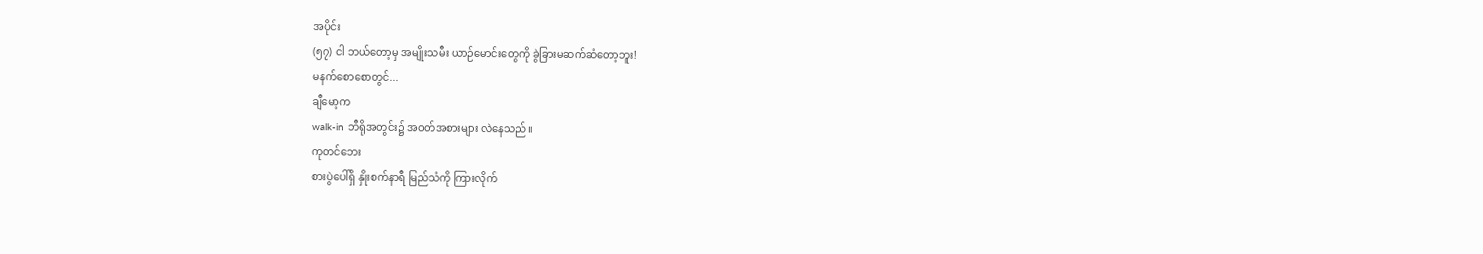အပိုင်း
(၅၇) ငါ ဘယ်တော့မှ အမျိုးသမီး ယာဉ်မောင်းတွေကို ခွဲခြားမဆက်ဆံတော့ဘူး!
မနက်စောစောတွင်...
ချီမော့က
walk-in ဘီရိုအတွင်း၌ အဝတ်အစားများ လဲနေသည်။
ကုတင်ဘေး
စားပွဲပေါ်ရှိ နှိုးစက်နာရီ မြည်သံကို ကြားလိုက်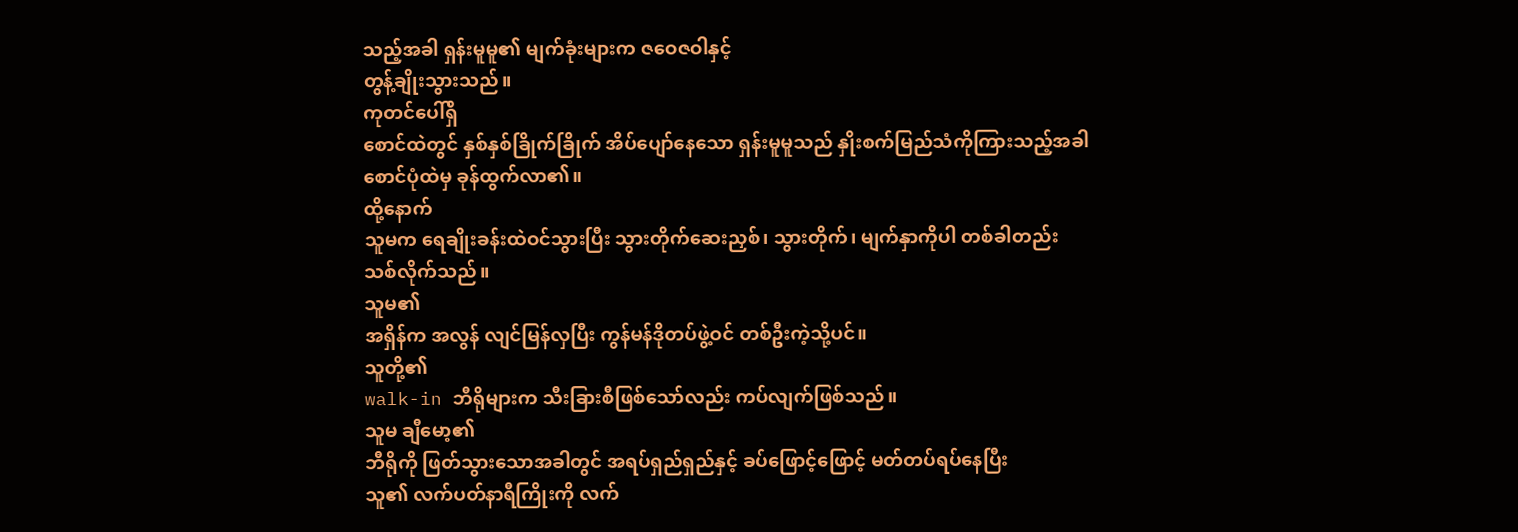သည့်အခါ ရှန်းမူမူ၏ မျက်ခုံးများက ဇဝေဇဝါနှင့်
တွန့်ချိုးသွားသည်။
ကုတင်ပေါ်ရှိ
စောင်ထဲတွင် နှစ်နှစ်ခြိုက်ခြိုက် အိပ်ပျော်နေသော ရှန်းမူမူသည် နှိုးစက်မြည်သံကိုကြားသည့်အခါ
စောင်ပုံထဲမှ ခုန်ထွက်လာ၏။
ထို့နောက်
သူမက ရေချိုးခန်းထဲဝင်သွားပြီး သွားတိုက်ဆေးညှစ်၊ သွားတိုက်၊ မျက်နှာကိုပါ တစ်ခါတည်း
သစ်လိုက်သည်။
သူမ၏
အရှိန်က အလွန် လျင်မြန်လှပြီး ကွန်မန်ဒိုတပ်ဖွဲ့ဝင် တစ်ဦးကဲ့သို့ပင်။
သူတို့၏
walk-in ဘီရိုများက သီးခြားစီဖြစ်သော်လည်း ကပ်လျက်ဖြစ်သည်။
သူမ ချီမော့၏
ဘီရိုကို ဖြတ်သွားသောအခါတွင် အရပ်ရှည်ရှည်နှင့် ခပ်ဖြောင့်ဖြောင့် မတ်တပ်ရပ်နေပြီး
သူ၏ လက်ပတ်နာရီကြိုးကို လက်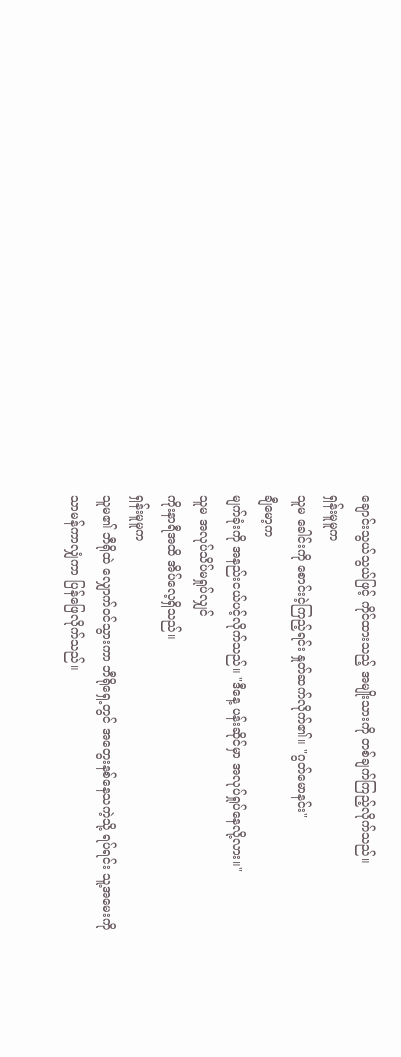ချောင်းသွယ်သွယ်ဖြင့် ကိုင်ထားသည့် အမျိုးသားကို တစ်ချက်ကြည့်လိုက်သည်။
ရှန်းမူမူက
သူမ ခေါင်းကို စောင်းငဲ့ကြည့်ရင်း နှုတ်ဆက်လိုက်၏။ "ဂွတ်မောနင်း"
ချီမော့က
မျက်ခုံးကို အနည်းငယ်ပင့်လိုက်သည်။ "ဒီနေ့ ပန်းဆိုင်မှာ အလုပ်ရှုပ်နေလို့လား။"
သူမ အလုပ်သိပ်မရှုပ်လျှင်
ကိုးနာရီအထိ အိပ်လေ့ရှိသည်။
ရှန်းမူမူက
သူမ၏ ဘီရိုထဲ လျှောက်ဝင်သွားကာ ဘီရိုရှေ့တွင် အတွေးနစ်နေသကဲ့သို့ ရပ်ရင်း သူ့အမေးကို
သာမန်ကာလျှံကာ ပြန်ဖြေလိုက်သည်။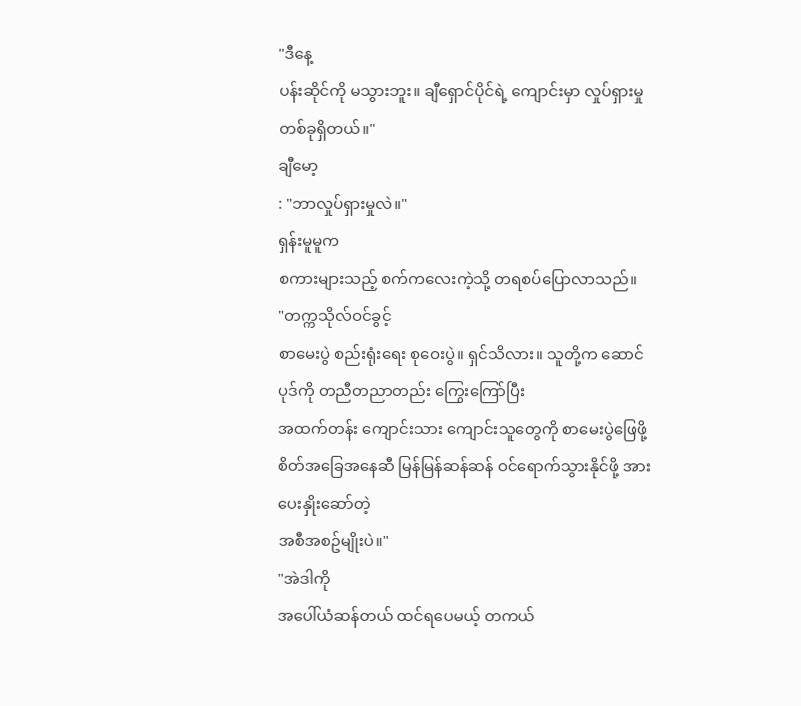"ဒီနေ့
ပန်းဆိုင်ကို မသွားဘူး။ ချီရှောင်ပိုင်ရဲ့ ကျောင်းမှာ လှုပ်ရှားမှုတစ်ခုရှိတယ်။"
ချီမော့
: "ဘာလှုပ်ရှားမှုလဲ။"
ရှန်းမူမူက
စကားများသည့် စက်ကလေးကဲ့သို့ တရစပ်ပြောလာသည်။
"တက္ကသိုလ်ဝင်ခွင့်
စာမေးပွဲ စည်းရုံးရေး စုဝေးပွဲ။ ရှင်သိလား။ သူတို့က ဆောင်ပုဒ်ကို တညီတညာတည်း ကြွေးကြော်ပြီး
အထက်တန်း ကျောင်းသား ကျောင်းသူတွေကို စာမေးပွဲဖြေဖို့ စိတ်အခြေအနေဆီ မြန်မြန်ဆန်ဆန် ဝင်ရောက်သွားနိုင်ဖို့ အားပေးနှိုးဆော်တဲ့
အစီအစဥ်မျိုးပဲ။"
"အဲဒါကို
အပေါ်ယံဆန်တယ် ထင်ရပေမယ့် တကယ်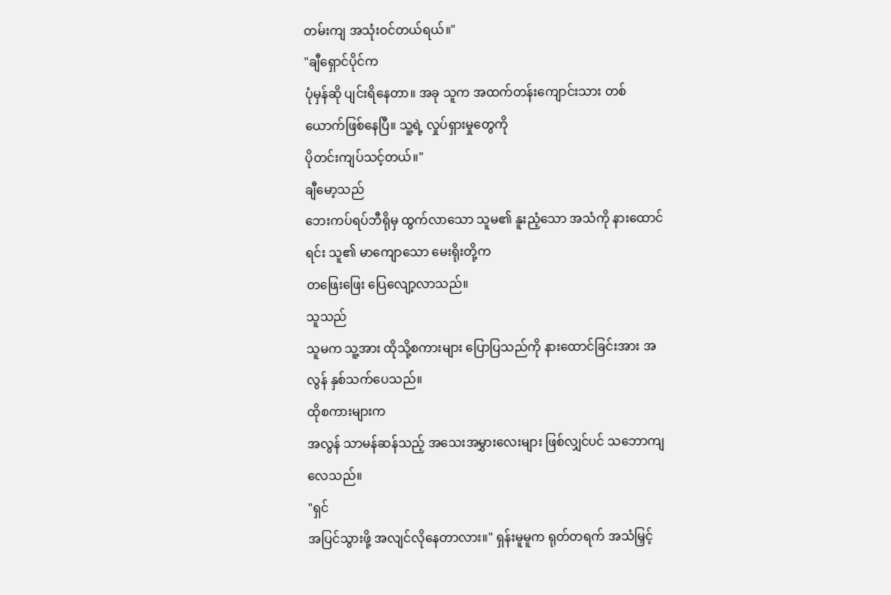တမ်းကျ အသုံးဝင်တယ်ရယ်။"
"ချီရှောင်ပိုင်က
ပုံမှန်ဆို ပျင်းရိနေတာ။ အခု သူက အထက်တန်းကျောင်းသား တစ်ယောက်ဖြစ်နေပြီ။ သူ့ရဲ့ လှုပ်ရှားမှုတွေကို
ပိုတင်းကျပ်သင့်တယ်။"
ချီမော့သည်
ဘေးကပ်ရပ်ဘီရိုမှ ထွက်လာသော သူမ၏ နူးညံ့သော အသံကို နားထောင်ရင်း သူ၏ မာကျောသော မေးရိုးတို့က
တဖြေးဖြေး ပြေလျော့လာသည်။
သူသည်
သူမက သူ့အား ထိုသို့စကားများ ပြောပြသည်ကို နားထောင်ခြင်းအား အလွန် နှစ်သက်ပေသည်။
ထိုစကားများက
အလွန် သာမန်ဆန်သည့် အသေးအမွှားလေးများ ဖြစ်လျှင်ပင် သဘောကျလေသည်။
"ရှင်
အပြင်သွားဖို့ အလျင်လိုနေတာလား။" ရှန်းမူမူက ရုတ်တရက် အသံမြှင့်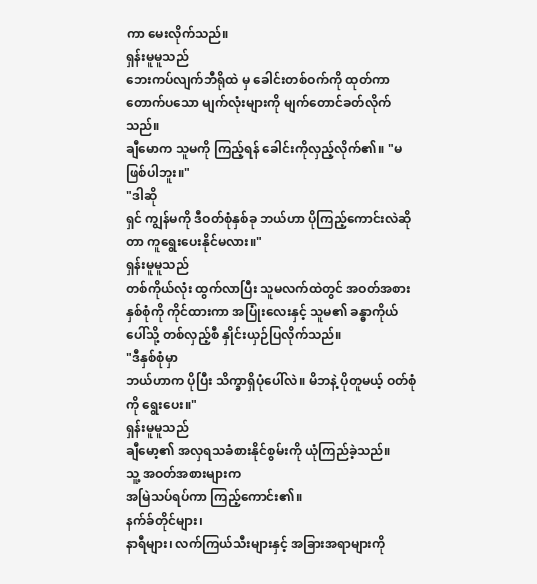ကာ မေးလိုက်သည်။
ရှန်းမူမူသည်
ဘေးကပ်လျက်ဘီရိုထဲ မှ ခေါင်းတစ်ဝက်ကို ထုတ်ကာ တောက်ပသော မျက်လုံးများကို မျက်တောင်ခတ်လိုက်သည်။
ချီမောက သူမကို ကြည့်ရန် ခေါင်းကိုလှည့်လိုက်၏။ "မဖြစ်ပါဘူး။"
"ဒါဆို
ရှင် ကျွန်မကို ဒီဝတ်စုံနှစ်ခု ဘယ်ဟာ ပိုကြည့်ကောင်းလဲဆိုတာ ကူရွေးပေးနိုင်မလား။"
ရှန်းမူမူသည်
တစ်ကိုယ်လုံး ထွက်လာပြီး သူမလက်ထဲတွင် အဝတ်အစား
နှစ်စုံကို ကိုင်ထားကာ အပြုံးလေးနှင့် သူမ၏ ခန္ဓာကိုယ်ပေါ်သို့ တစ်လှည့်စီ နှိုင်းယှဉ်ပြလိုက်သည်။
"ဒီနှစ်စုံမှာ
ဘယ်ဟာက ပိုပြီး သိက္ခာရှိပုံပေါ်လဲ။ မိဘနဲ့ ပိုတူမယ့် ဝတ်စုံကို ရွေးပေး။"
ရှန်းမူမူသည်
ချီမော့၏ အလှရသခံစားနိုင်စွမ်းကို ယုံကြည်ခဲ့သည်။
သူ့ အဝတ်အစားများက
အမြဲသပ်ရပ်ကာ ကြည့်ကောင်း၏။
နက်ခ်တိုင်များ၊
နာရီများ၊ လက်ကြယ်သီးများနှင့် အခြားအရာများကို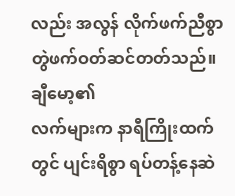လည်း အလွန် လိုက်ဖက်ညီစွာ တွဲဖက်ဝတ်ဆင်တတ်သည်။
ချီမော့၏
လက်များက နာရီကြိုးထက်တွင် ပျင်းရိစွာ ရပ်တန့်နေဆဲ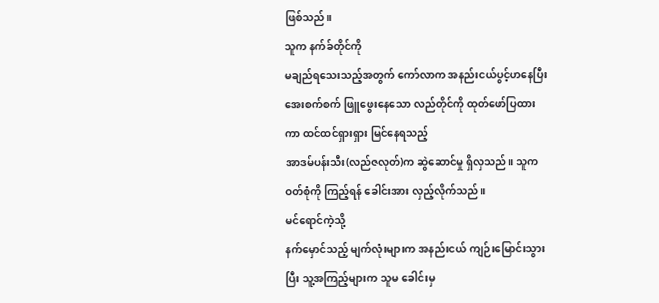ဖြစ်သည်။
သူက နက်ခ်တိုင်ကို
မချည်ရသေးသည့်အတွက် ကော်လာက အနည်းငယ်ပွင့်ဟနေပြီး အေးစက်စက် ဖြူဖွေးနေသော လည်တိုင်ကို ထုတ်ဖော်ပြထားကာ ထင်ထင်ရှားရှား မြင်နေရသည့်
အာဒမ်ပန်းသီး(လည်ဇလုတ်)က ဆွဲဆောင်မှု ရှိလှသည်။ သူက ဝတ်စုံကို ကြည့်ရန် ခေါင်းအား လှည့်လိုက်သည်။
မင်ရောင်ကဲ့သို့
နက်မှောင်သည့် မျက်လုံးများက အနည်းငယ် ကျဉ်းမြောင်းသွားပြီး သူ့အကြည့်များက သူမ ခေါင်းမှ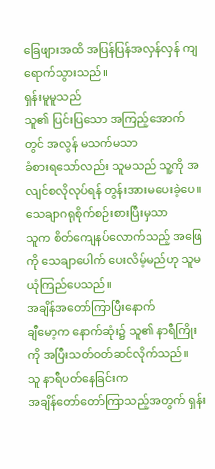ခြေဖျားအထိ အပြန်ပြန်အလှန်လှန် ကျရောက်သွားသည်။
ရှန်းမူမူသည်
သူ၏ ပြင်းပြသော အကြည့်အောက်တွင် အလွန် မသက်မသာ
ခံစားရသော်လည်း သူမသည် သူ့ကို အလျင်စလိုလုပ်ရန် တွန်းအားမပေးခဲ့ပေ။
သေချာဂရုစိုက်စဉ်းစားပြီးမှသာ
သူက စိတ်ကျေနပ်လောက်သည့် အဖြေကို သေချာပေါက် ပေးလိမ့်မည်ဟု သူမ ယုံကြည်ပေသည်။
အချိန်အတော်ကြာပြီးနောက်
ချီမော့က နောက်ဆုံး၌ သူ၏ နာရီကြိုးကို အပြီးသတ်ဝတ်ဆင်လိုက်သည်။
သူ နာရီပတ်နေခြင်းက
အချိန်တော်တော်ကြာသည့်အတွက် ရှန်း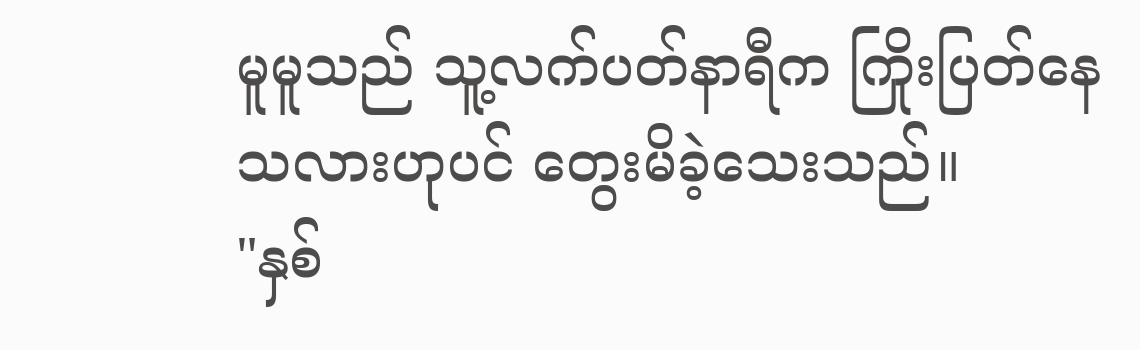မူမူသည် သူ့လက်ပတ်နာရီက ကြိုးပြတ်နေသလားဟုပင် တွေးမိခဲ့သေးသည်။
"နှစ်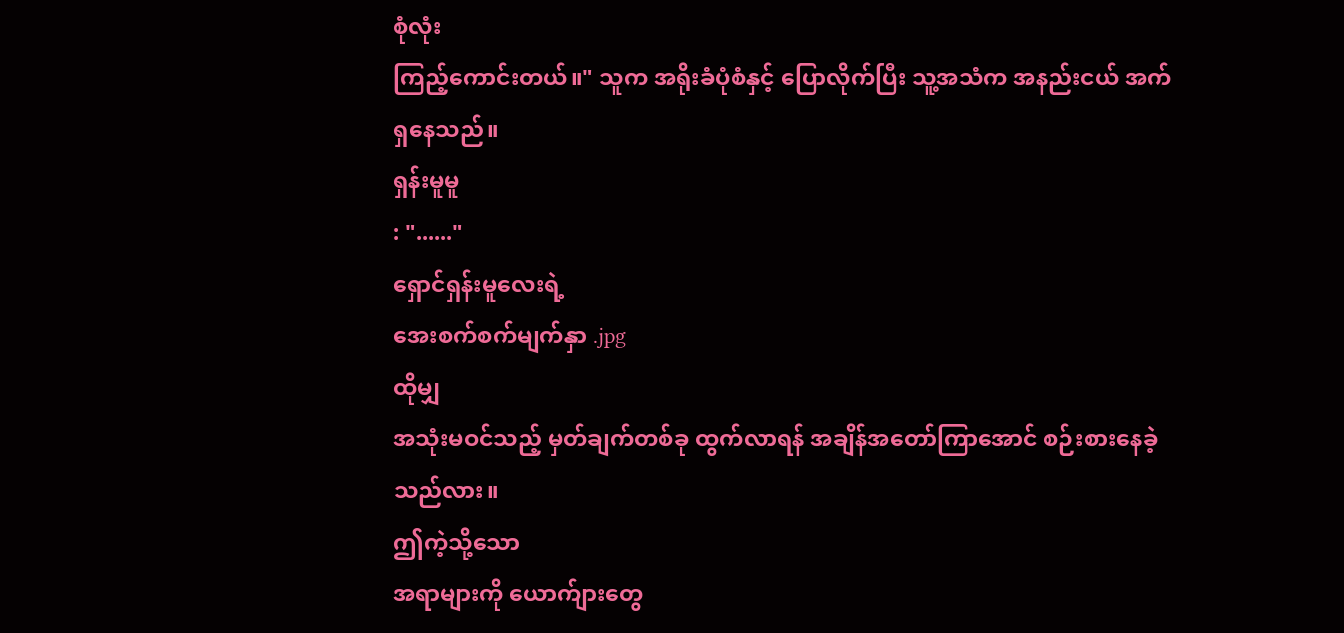စုံလုံး
ကြည့်ကောင်းတယ်။" သူက အရိုးခံပုံစံနှင့် ပြောလိုက်ပြီး သူ့အသံက အနည်းငယ် အက်ရှနေသည်။
ရှန်းမူမူ
: "......"
ရှောင်ရှန်းမူလေးရဲ့
အေးစက်စက်မျက်နှာ .jpg
ထိုမျှ
အသုံးမဝင်သည့် မှတ်ချက်တစ်ခု ထွက်လာရန် အချိန်အတော်ကြာအောင် စဉ်းစားနေခဲ့သည်လား။
ဤကဲ့သို့သော
အရာများကို ယောက်ျားတွေ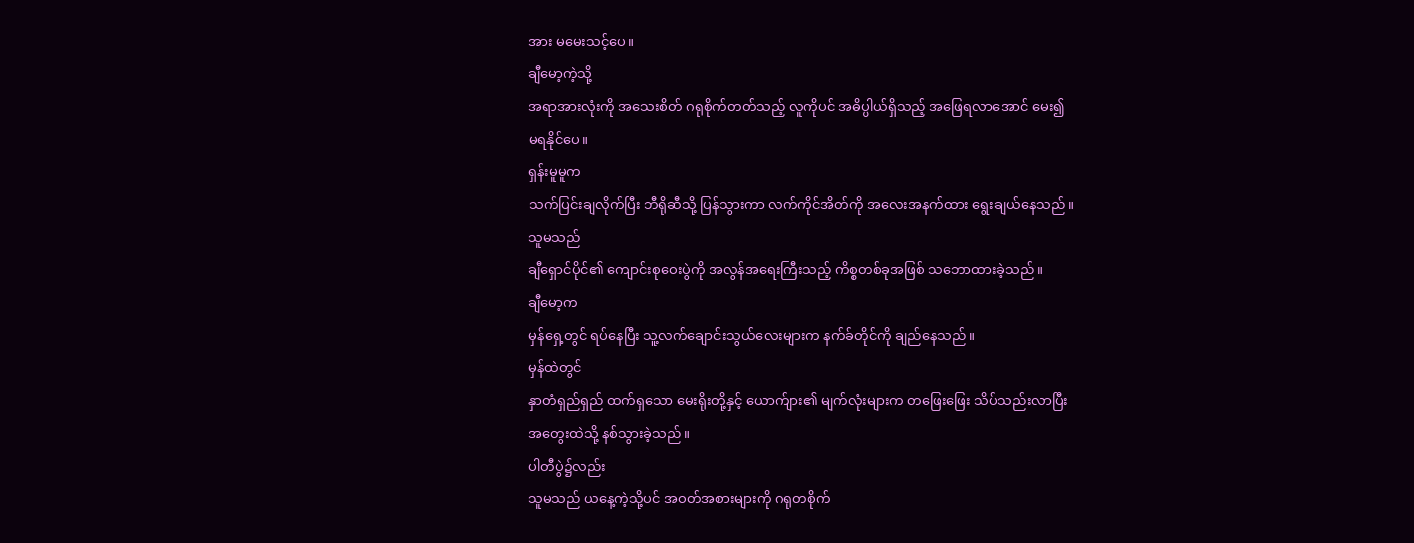အား မမေးသင့်ပေ။
ချီမော့ကဲ့သို့
အရာအားလုံးကို အသေးစိတ် ဂရုစိုက်တတ်သည့် လူကိုပင် အဓိပ္ပါယ်ရှိသည့် အဖြေရလာအောင် မေး၍
မရနိုင်ပေ။
ရှန်းမူမူက
သက်ပြင်းချလိုက်ပြီး ဘီရိုဆီသို့ ပြန်သွားကာ လက်ကိုင်အိတ်ကို အလေးအနက်ထား ရွေးချယ်နေသည်။
သူမသည်
ချီရှောင်ပိုင်၏ ကျောင်းစုဝေးပွဲကို အလွန်အရေးကြီးသည့် ကိစ္စတစ်ခုအဖြစ် သဘောထားခဲ့သည်။
ချီမော့က
မှန်ရှေ့တွင် ရပ်နေပြီး သူ့လက်ချောင်းသွယ်လေးများက နက်ခ်တိုင်ကို ချည်နေသည်။
မှန်ထဲတွင်
နှာတံရှည်ရှည် ထက်ရှသော မေးရိုးတို့နှင့် ယောက်ျား၏ မျက်လုံးများက တဖြေးဖြေး သိပ်သည်းလာပြီး
အတွေးထဲသို့ နစ်သွားခဲ့သည်။
ပါတီပွဲ၌လည်း
သူမသည် ယနေ့ကဲ့သို့ပင် အဝတ်အစားများကို ဂရုတစိုက်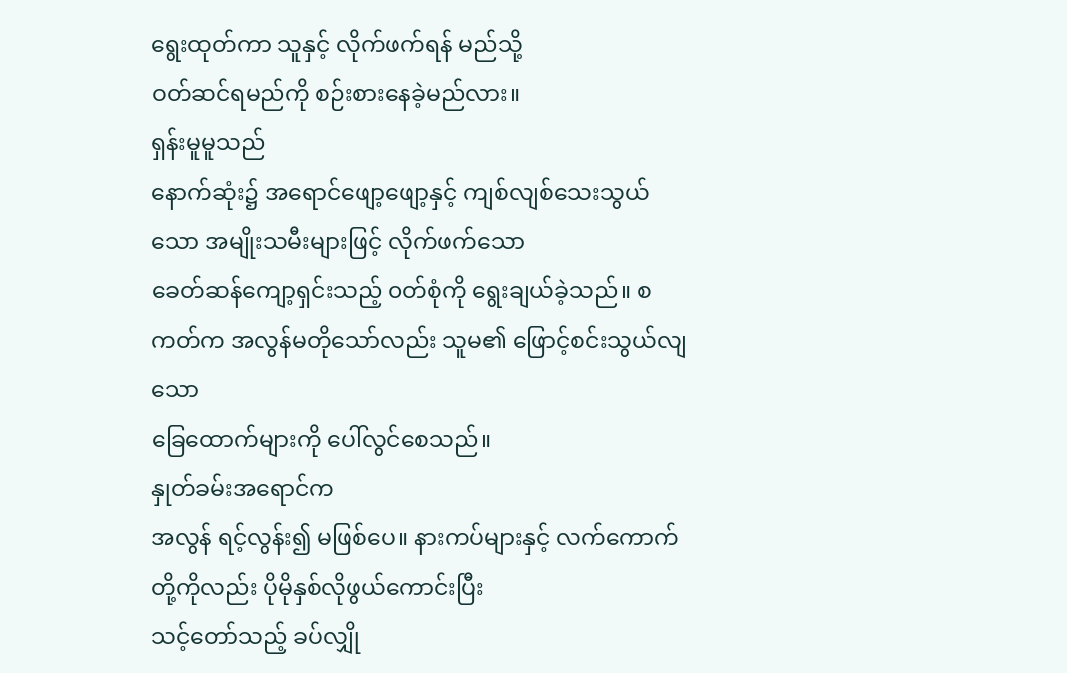ရွေးထုတ်ကာ သူနှင့် လိုက်ဖက်ရန် မည်သို့
ဝတ်ဆင်ရမည်ကို စဉ်းစားနေခဲ့မည်လား။
ရှန်းမူမူသည်
နောက်ဆုံး၌ အရောင်ဖျော့ဖျော့နှင့် ကျစ်လျစ်သေးသွယ်သော အမျိုးသမီးများဖြင့် လိုက်ဖက်သော
ခေတ်ဆန်ကျော့ရှင်းသည့် ၀တ်စုံကို ရွေးချယ်ခဲ့သည်။ စကတ်က အလွန်မတိုသော်လည်း သူမ၏ ဖြောင့်စင်းသွယ်လျသော
ခြေထောက်များကို ပေါ်လွင်စေသည်။
နှုတ်ခမ်းအရောင်က
အလွန် ရင့်လွန်း၍ မဖြစ်ပေ။ နားကပ်များနှင့် လက်ကောက်တို့ကိုလည်း ပိုမိုနှစ်လိုဖွယ်ကောင်းပြီး
သင့်တော်သည့် ခပ်လျှို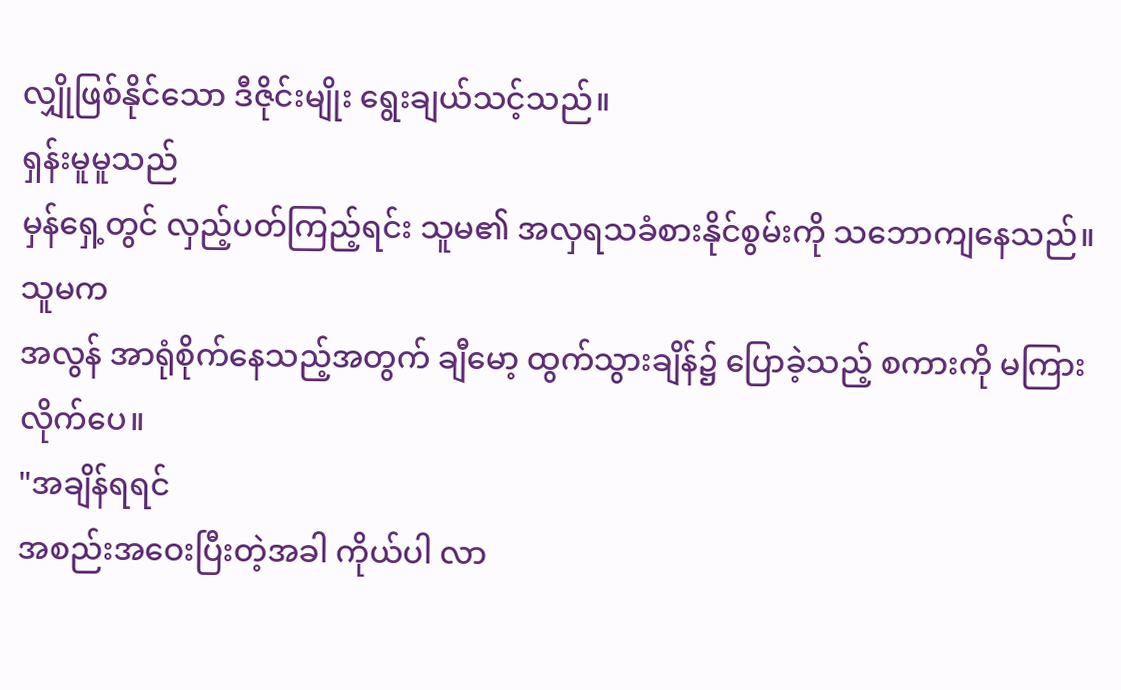လျှိုဖြစ်နိုင်သော ဒီဇိုင်းမျိုး ရွေးချယ်သင့်သည်။
ရှန်းမူမူသည်
မှန်ရှေ့တွင် လှည့်ပတ်ကြည့်ရင်း သူမ၏ အလှရသခံစားနိုင်စွမ်းကို သဘောကျနေသည်။
သူမက
အလွန် အာရုံစိုက်နေသည့်အတွက် ချီမော့ ထွက်သွားချိန်၌ ပြောခဲ့သည့် စကားကို မကြားလိုက်ပေ။
"အချိန်ရရင်
အစည်းအဝေးပြီးတဲ့အခါ ကိုယ်ပါ လာ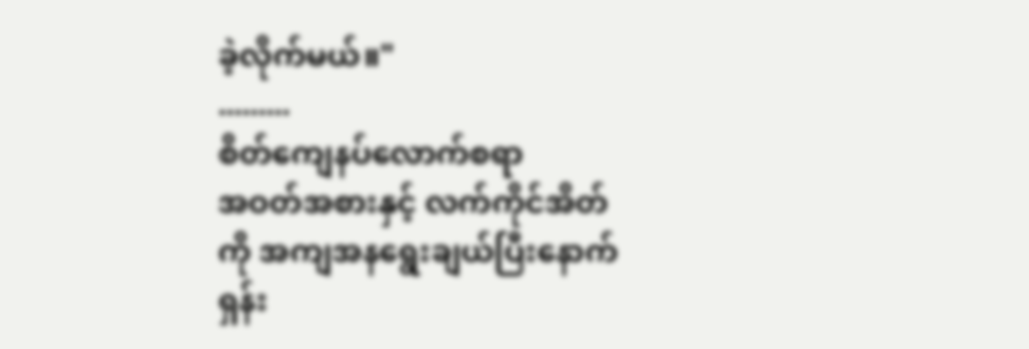ခဲ့လိုက်မယ်။"
.........
စိတ်ကျေနပ်လောက်စရာ
အဝတ်အစားနှင့် လက်ကိုင်အိတ်ကို အကျအနရွေးချယ်ပြီးနောက် ရှန်း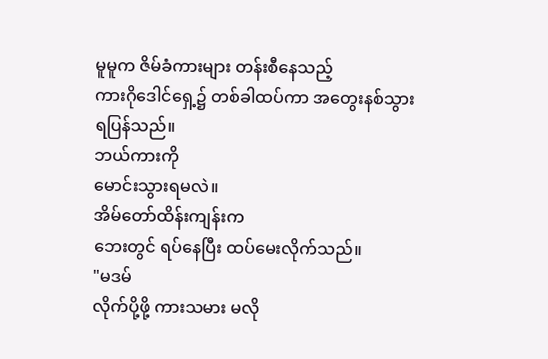မူမူက ဇိမ်ခံကားများ တန်းစီနေသည့်
ကားဂိုဒေါင်ရှေ့၌ တစ်ခါထပ်ကာ အတွေးနစ်သွားရပြန်သည်။
ဘယ်ကားကို
မောင်းသွားရမလဲ။
အိမ်တော်ထိန်းကျန်းက
ဘေးတွင် ရပ်နေပြီး ထပ်မေးလိုက်သည်။
"မဒမ်
လိုက်ပို့ဖို့ ကားသမား မလို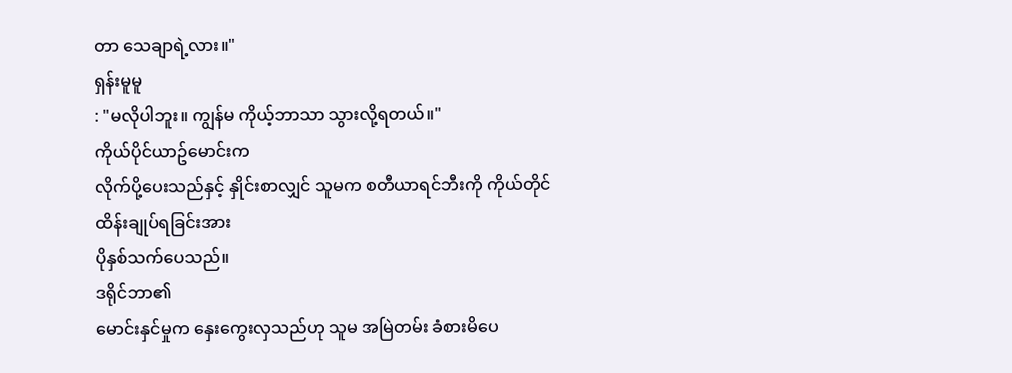တာ သေချာရဲ့လား။"
ရှန်းမူမူ
: "မလိုပါဘူး။ ကျွန်မ ကိုယ့်ဘာသာ သွားလို့ရတယ်။"
ကိုယ်ပိုင်ယာဥ်မောင်းက
လိုက်ပို့ပေးသည်နှင့် နှိုင်းစာလျှင် သူမက စတီယာရင်ဘီးကို ကိုယ်တိုင် ထိန်းချုပ်ရခြင်းအား
ပိုနှစ်သက်ပေသည်။
ဒရိုင်ဘာ၏
မောင်းနှင်မှုက နှေးကွေးလှသည်ဟု သူမ အမြဲတမ်း ခံစားမိပေ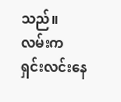သည်။
လမ်းက
ရှင်းလင်းနေ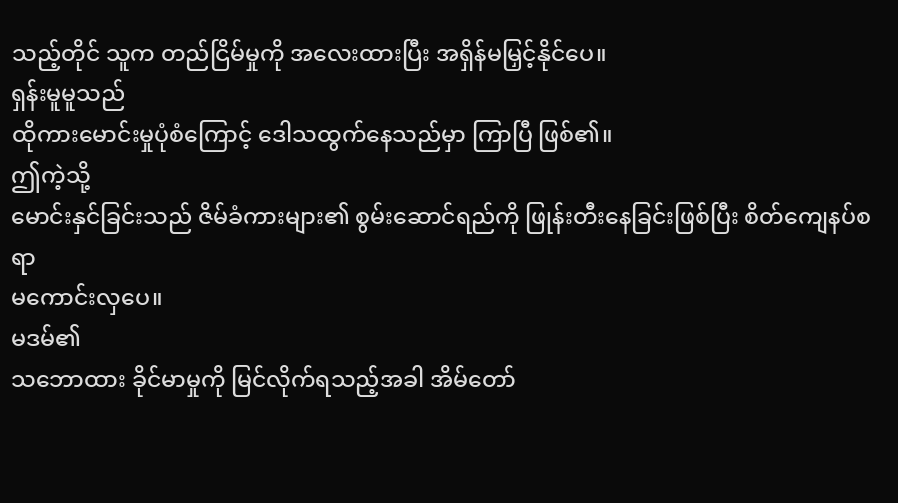သည့်တိုင် သူက တည်ငြိမ်မှုကို အလေးထားပြီး အရှိန်မမြှင့်နိုင်ပေ။
ရှန်းမူမူသည်
ထိုကားမောင်းမှုပုံစံကြောင့် ဒေါသထွက်နေသည်မှာ ကြာပြီ ဖြစ်၏။
ဤကဲ့သို့
မောင်းနှင်ခြင်းသည် ဇိမ်ခံကားများ၏ စွမ်းဆောင်ရည်ကို ဖြုန်းတီးနေခြင်းဖြစ်ပြီး စိတ်ကျေနပ်စရာ
မကောင်းလှပေ။
မဒမ်၏
သဘောထား ခိုင်မာမှုကို မြင်လိုက်ရသည့်အခါ အိမ်တော်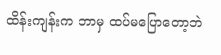ထိန်းကျန်းက ဘာမှ ထပ်မပြောတော့ဘဲ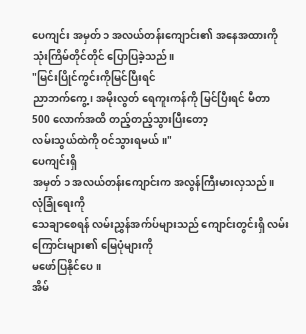ပေကျင်း အမှတ် ၁ အလယ်တန်းကျောင်း၏ အနေအထားကို သုံးကြိမ်တိုင်တိုင် ပြောပြခဲ့သည်။
"မြင်းပြိုင်ကွင်းကိုမြင်ပြီးရင်
ညာဘက်ကွေ့၊ အမိုးလွတ် ရေကူးကန်ကို မြင်ပြီးရင် မီတာ 500 လောက်အထိ တည့်တည့်သွားပြီးတော့
လမ်းသွယ်ထဲကို ဝင်သွားရမယ်။"
ပေကျင်းရှိ
အမှတ် ၁ အလယ်တန်းကျောင်းက အလွန်ကြီးမားလှသည်။
လုံခြုံရေးကို
သေချာစေရန် လမ်းညွှန်အက်ပ်များသည် ကျောင်းတွင်းရှိ လမ်းကြောင်းများ၏ မြေပုံများကို
မဖော်ပြနိုင်ပေ။
အိမ်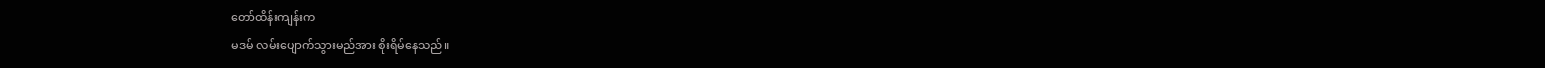တော်ထိန်းကျန်းက
မဒမ် လမ်းပျောက်သွားမည်အား စိုးရိမ်နေသည်။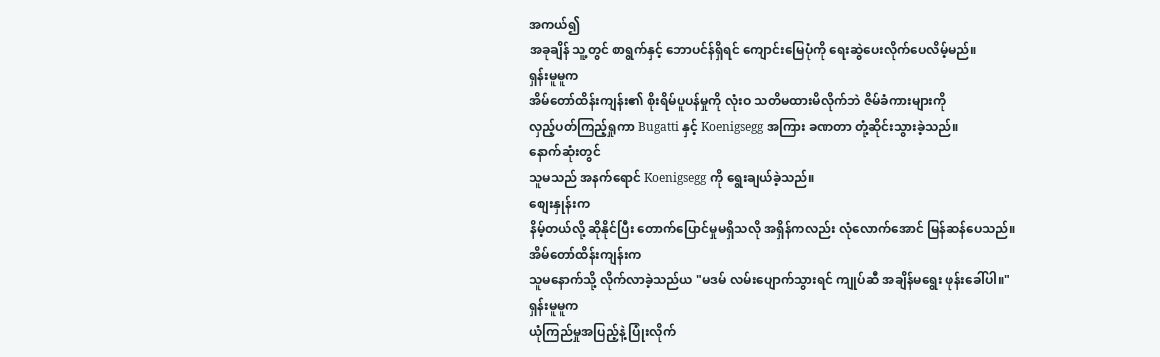အကယ်၍
အခုချိန် သူ့တွင် စာရွက်နှင့် ဘောပင်န်ရှိရင် ကျောင်းမြေပုံကို ရေးဆွဲပေးလိုက်ပေလိမ့်မည်။
ရှန်းမူမူက
အိမ်တော်ထိန်းကျန်း၏ စိုးရိမ်ပူပန်မှုကို လုံးဝ သတိမထားမိလိုက်ဘဲ ဇိမ်ခံကားများကို
လှည့်ပတ်ကြည့်ရှုကာ Bugatti နှင့် Koenigsegg အကြား ခဏတာ တုံ့ဆိုင်းသွားခဲ့သည်။
နောက်ဆုံးတွင်
သူမသည် အနက်ရောင် Koenigsegg ကို ရွေးချယ်ခဲ့သည်။
စျေးနှုန်းက
နိမ့်တယ်လို့ ဆိုနိုင်ပြီး တောက်ပြောင်မှုမရှိသလို အရှိန်ကလည်း လုံလောက်အောင် မြန်ဆန်ပေသည်။
အိမ်တော်ထိန်းကျန်းက
သူမနောက်သို့ လိုက်လာခဲ့သည်ယ "မဒမ် လမ်းပျောက်သွားရင် ကျုပ်ဆီ အချိန်မရွေး ဖုန်းခေါ်ပါ။"
ရှန်းမူမူက
ယုံကြည်မှုအပြည့်နဲ့ ပြုံးလိုက်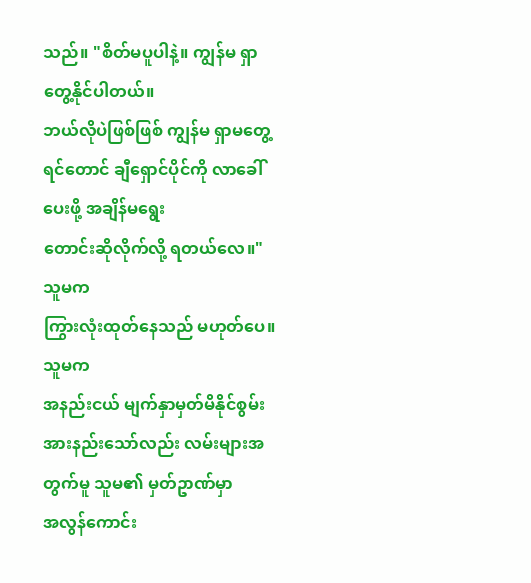သည်။ "စိတ်မပူပါနဲ့။ ကျွန်မ ရှာတွေ့နိုင်ပါတယ်။
ဘယ်လိုပဲဖြစ်ဖြစ် ကျွန်မ ရှာမတွေ့ရင်တောင် ချီရှောင်ပိုင်ကို လာခေါ်ပေးဖို့ အချိန်မရွေး
တောင်းဆိုလိုက်လို့ ရတယ်လေ။"
သူမက
ကြွားလုံးထုတ်နေသည် မဟုတ်ပေ။
သူမက
အနည်းငယ် မျက်နှာမှတ်မိနိုင်စွမ်း အားနည်းသော်လည်း လမ်းများအတွက်မူ သူမ၏ မှတ်ဥာဏ်မှာ
အလွန်ကောင်း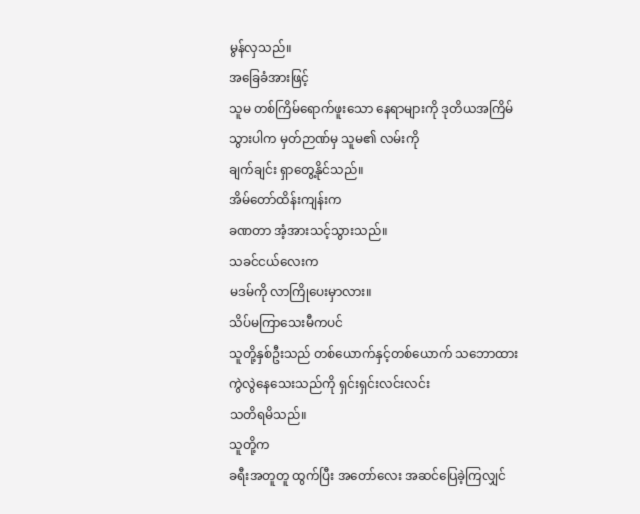မွန်လှသည်။
အခြေခံအားဖြင့်
သူမ တစ်ကြိမ်ရောက်ဖူးသော နေရာများကို ဒုတိယအကြိမ် သွားပါက မှတ်ဉာဏ်မှ သူမ၏ လမ်းကို
ချက်ချင်း ရှာတွေ့နိုင်သည်။
အိမ်တော်ထိန်းကျန်းက
ခဏတာ အံ့အားသင့်သွားသည်။
သခင်ငယ်လေးက
မဒမ်ကို လာကြိုပေးမှာလား။
သိပ်မကြာသေးမီကပင်
သူတို့နှစ်ဦးသည် တစ်ယောက်နှင့်တစ်ယောက် သဘောထားကွဲလွဲနေသေးသည်ကို ရှင်းရှင်းလင်းလင်း
သတိရမိသည်။
သူတို့က
ခရီးအတူတူ ထွက်ပြီး အတော်လေး အဆင်ပြေခဲ့ကြလျှင်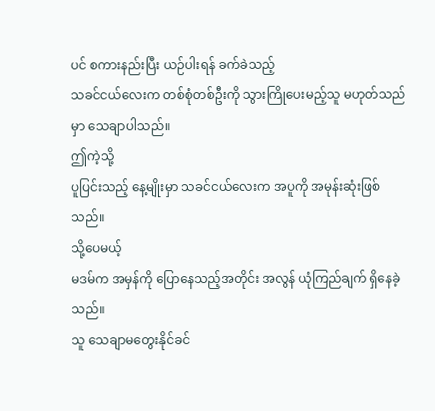ပင် စကားနည်းပြီး ယဉ်ပါးရန် ခက်ခဲသည့်
သခင်ငယ်လေးက တစ်စုံတစ်ဦးကို သွားကြိုပေးမည့်သူ မဟုတ်သည်မှာ သေချာပါသည်။
ဤကဲ့သို့
ပူပြင်းသည့် နေ့မျိုးမှာ သခင်ငယ်လေးက အပူကို အမုန်းဆုံးဖြစ်သည်။
သို့ပေမယ့်
မဒမ်က အမှန်ကို ပြောနေသည့်အတိုင်း အလွန် ယုံကြည်ချက် ရှိနေခဲ့သည်။
သူ သေချာမတွေးနိုင်ခင်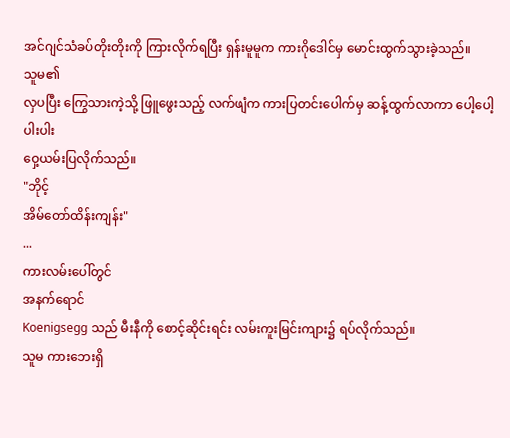အင်ဂျင်သံခပ်တိုးတိုးကို ကြားလိုက်ရပြီး ရှန်းမူမူက ကားဂိုဒေါင်မှ မောင်းထွက်သွားခဲ့သည်။
သူမ၏
လှပပြီး ကြွေသားကဲ့သို့ ဖြူဖွေးသည့် လက်ဖျံက ကားပြတင်းပေါက်မှ ဆန့်ထွက်လာကာ ပေါ့ပေါ့ပါးပါး
ဝှေ့ယမ်းပြလိုက်သည်။
"ဘိုင့်
အိမ်တော်ထိန်းကျန်း"
...
ကားလမ်းပေါ်တွင်
အနက်ရောင်
Koenigsegg သည် မီးနီကို စောင့်ဆိုင်းရင်း လမ်းကူးမြင်းကျား၌ ရပ်လိုက်သည်။
သူမ ကားဘေးရှိ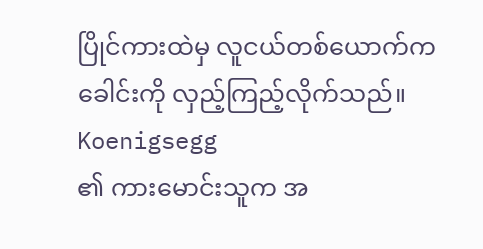ပြိုင်ကားထဲမှ လူငယ်တစ်ယောက်က ခေါင်းကို လှည့်ကြည့်လိုက်သည်။
Koenigsegg
၏ ကားမောင်းသူက အ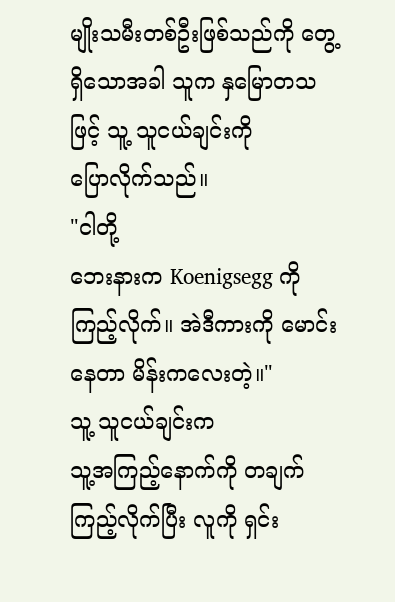မျိုးသမီးတစ်ဦးဖြစ်သည်ကို တွေ့ရှိသောအခါ သူက နှမြောတသဖြင့် သူ့ သူငယ်ချင်းကို
ပြောလိုက်သည်။
"ငါတို့
ဘေးနားက Koenigsegg ကို ကြည့်လိုက်။ အဲဒီကားကို မောင်းနေတာ မိန်းကလေးတဲ့။"
သူ့ သူငယ်ချင်းက
သူ့အကြည့်နောက်ကို တချက်ကြည့်လိုက်ပြီး လူကို ရှင်း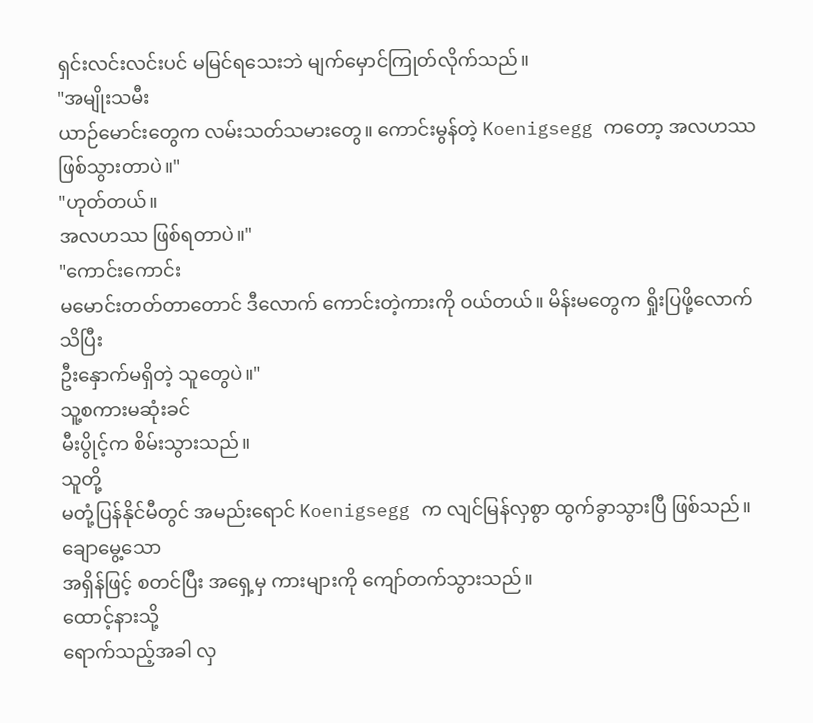ရှင်းလင်းလင်းပင် မမြင်ရသေးဘဲ မျက်မှောင်ကြုတ်လိုက်သည်။
"အမျိုးသမီး
ယာဉ်မောင်းတွေက လမ်းသတ်သမားတွေ။ ကောင်းမွန်တဲ့ Koenigsegg ကတော့ အလဟဿဖြစ်သွားတာပဲ။"
"ဟုတ်တယ်။
အလဟဿ ဖြစ်ရတာပဲ။"
"ကောင်းကောင်း
မမောင်းတတ်တာတောင် ဒီလောက် ကောင်းတဲ့ကားကို ဝယ်တယ်။ မိန်းမတွေက ရှိုးပြဖို့လောက်သိပြီး
ဦးနှောက်မရှိတဲ့ သူတွေပဲ။"
သူ့စကားမဆုံးခင်
မီးပွိုင့်က စိမ်းသွားသည်။
သူတို့
မတုံ့ပြန်နိုင်မီတွင် အမည်းရောင် Koenigsegg က လျင်မြန်လှစွာ ထွက်ခွာသွားပြီ ဖြစ်သည်။
ချောမွေ့သော
အရှိန်ဖြင့် စတင်ပြီး အရှေ့မှ ကားများကို ကျော်တက်သွားသည်။
ထောင့်နားသို့
ရောက်သည့်အခါ လှ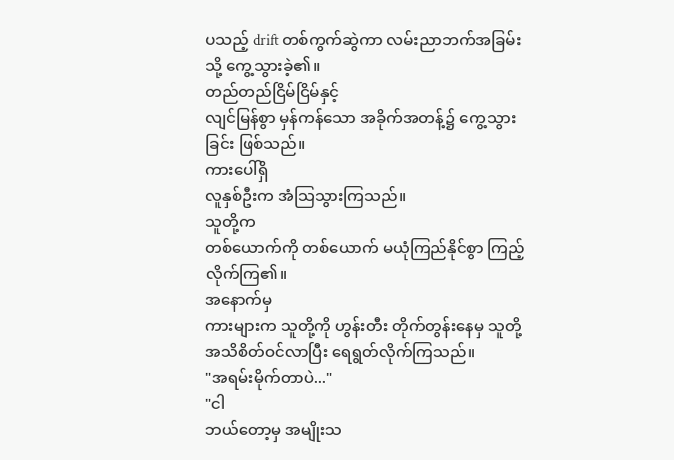ပသည့် drift တစ်ကွက်ဆွဲကာ လမ်းညာဘက်အခြမ်းသို့ ကွေ့သွားခဲ့၏။
တည်တည်ငြိမ်ငြိမ်နှင့်
လျင်မြန်စွာ မှန်ကန်သော အခိုက်အတန့်၌ ကွေ့သွားခြင်း ဖြစ်သည်။
ကားပေါ်ရှိ
လူနှစ်ဦးက အံသြသွားကြသည်။
သူတို့က
တစ်ယောက်ကို တစ်ယောက် မယုံကြည်နိုင်စွာ ကြည့်လိုက်ကြ၏။
အနောက်မှ
ကားများက သူတို့ကို ဟွန်းတီး တိုက်တွန်းနေမှ သူတို့ အသိစိတ်ဝင်လာပြီး ရေရွတ်လိုက်ကြသည်။
"အရမ်းမိုက်တာပဲ..."
"ငါ
ဘယ်တော့မှ အမျိုးသ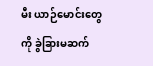မီး ယာဉ်မောင်းတွေကို ခွဲခြားမဆက်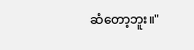ဆံတော့ဘူး။"